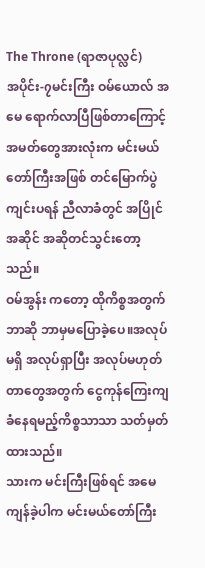The Throne (ရာဇာပုလ္လင်)
အပိုင်း-၇မင်းကြီး ဝမ်ယောလ် အမေ ရောက်လာပြီဖြစ်တာကြောင့် အမတ်တွေအားလုံးက မင်းမယ်တော်ကြီးအဖြစ် တင်မြောက်ပွဲကျင်းပရန် ညီလာခံတွင် အပြိုင်အဆိုင် အဆိုတင်သွင်းတော့သည်။
ဝမ်အွန်း ကတော့ ထိုကိစ္စအတွက် ဘာဆို ဘာမှမပြောခဲ့ပေ။အလုပ်မရှိ အလုပ်ရှာပြီး အလုပ်မဟုတ်တာတွေအတွက် ငွေကုန်ကြေးကျခံနေရမည့်ကိစ္စသာသာ သတ်မှတ်ထားသည်။
သားက မင်းကြီးဖြစ်ရင် အမေကျန်ခဲ့ပါက မင်းမယ်တော်ကြီး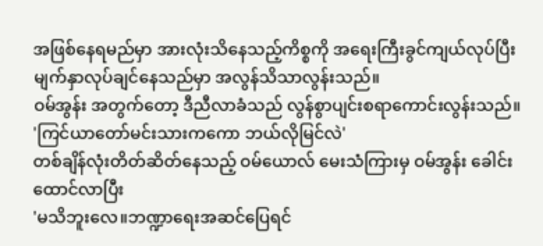အဖြစ်နေရမည်မှာ အားလုံးသိနေသည့်ကိစ္စကို အရေးကြီးခွင်ကျယ်လုပ်ပြီး မျက်နှာလုပ်ချင်နေသည်မှာ အလွန်သိသာလွန်းသည်။
ဝမ်အွန်း အတွက်တော့ ဒီညီလာခံသည် လွန်စွာပျင်းစရာကောင်းလွန်းသည်။
'ကြင်ယာတော်မင်းသားကကော ဘယ်လိုမြင်လဲ'
တစ်ချိန်လုံးတိတ်ဆိတ်နေသည့် ဝမ်ယောလ် မေးသံကြားမှ ဝမ်အွန်း ခေါင်းထောင်လာပြီး
'မသိဘူးလေ။ဘဏ္ဍာရေးအဆင်ပြေရင်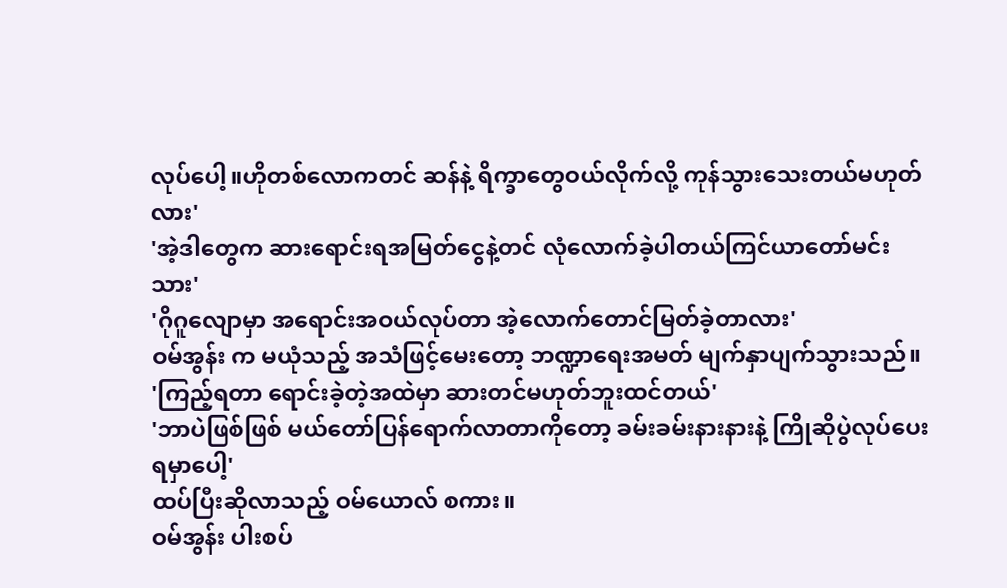လုပ်ပေါ့။ဟိုတစ်လောကတင် ဆန်နဲ့ ရိက္ခာတွေဝယ်လိုက်လို့ ကုန်သွားသေးတယ်မဟုတ်လား'
'အဲ့ဒါတွေက ဆားရောင်းရအမြတ်ငွေနဲ့တင် လုံလောက်ခဲ့ပါတယ်ကြင်ယာတော်မင်းသား'
'ဂိုဂူလျောမှာ အရောင်းအဝယ်လုပ်တာ အဲ့လောက်တောင်မြတ်ခဲ့တာလား'
ဝမ်အွန်း က မယုံသည့် အသံဖြင့်မေးတော့ ဘဏ္ဍာရေးအမတ် မျက်နှာပျက်သွားသည်။
'ကြည့်ရတာ ရောင်းခဲ့တဲ့အထဲမှာ ဆားတင်မဟုတ်ဘူးထင်တယ်'
'ဘာပဲဖြစ်ဖြစ် မယ်တော်ပြန်ရောက်လာတာကိုတော့ ခမ်းခမ်းနားနားနဲ့ ကြိုဆိုပွဲလုပ်ပေးရမှာပေါ့'
ထပ်ပြီးဆိုလာသည့် ဝမ်ယောလ် စကား။
ဝမ်အွန်း ပါးစပ်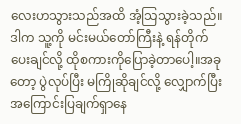လေးဟသွားသည်အထိ အံ့သြသွားခဲ့သည်။
ဒါက သူ့ကို မင်းမယ်တော်ကြီးနဲ့ ရန်တိုက်ပေးချင်လို့ ထိုစကားကိုပြောခဲ့တာပေါ့။အခုတော့ ပွဲလုပ်ပြီး မကြိုဆိုချင်လို့ လျှောက်ပြီးအကြောင်းပြချက်ရှာနေ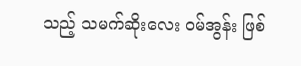သည့် သမက်ဆိုးလေး ဝမ်အွန်း ဖြစ်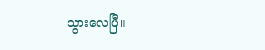သွားလေပြီ။